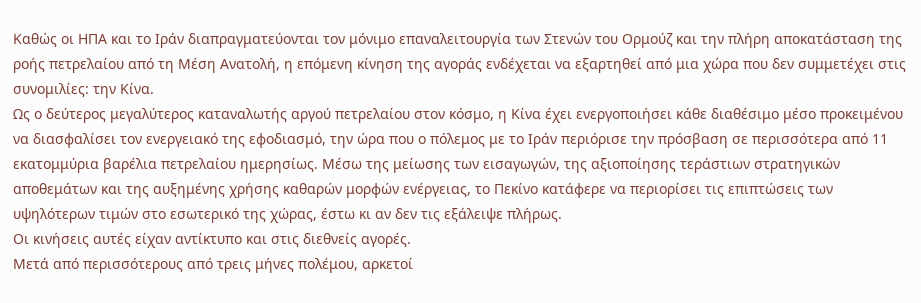Καθώς οι ΗΠΑ και το Ιράν διαπραγματεύονται τον μόνιμο επαναλειτουργία των Στενών του Ορμούζ και την πλήρη αποκατάσταση της ροής πετρελαίου από τη Μέση Ανατολή, η επόμενη κίνηση της αγοράς ενδέχεται να εξαρτηθεί από μια χώρα που δεν συμμετέχει στις συνομιλίες: την Κίνα.
Ως ο δεύτερος μεγαλύτερος καταναλωτής αργού πετρελαίου στον κόσμο, η Κίνα έχει ενεργοποιήσει κάθε διαθέσιμο μέσο προκειμένου να διασφαλίσει τον ενεργειακό της εφοδιασμό, την ώρα που ο πόλεμος με το Ιράν περιόρισε την πρόσβαση σε περισσότερα από 11 εκατομμύρια βαρέλια πετρελαίου ημερησίως. Μέσω της μείωσης των εισαγωγών, της αξιοποίησης τεράστιων στρατηγικών αποθεμάτων και της αυξημένης χρήσης καθαρών μορφών ενέργειας, το Πεκίνο κατάφερε να περιορίσει τις επιπτώσεις των υψηλότερων τιμών στο εσωτερικό της χώρας, έστω κι αν δεν τις εξάλειψε πλήρως.
Οι κινήσεις αυτές είχαν αντίκτυπο και στις διεθνείς αγορές.
Μετά από περισσότερους από τρεις μήνες πολέμου, αρκετοί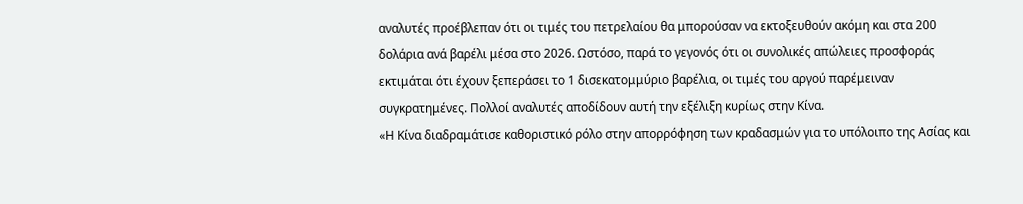αναλυτές προέβλεπαν ότι οι τιμές του πετρελαίου θα μπορούσαν να εκτοξευθούν ακόμη και στα 200 δολάρια ανά βαρέλι μέσα στο 2026. Ωστόσο, παρά το γεγονός ότι οι συνολικές απώλειες προσφοράς εκτιμάται ότι έχουν ξεπεράσει το 1 δισεκατομμύριο βαρέλια, οι τιμές του αργού παρέμειναν συγκρατημένες. Πολλοί αναλυτές αποδίδουν αυτή την εξέλιξη κυρίως στην Κίνα.
«Η Κίνα διαδραμάτισε καθοριστικό ρόλο στην απορρόφηση των κραδασμών για το υπόλοιπο της Ασίας και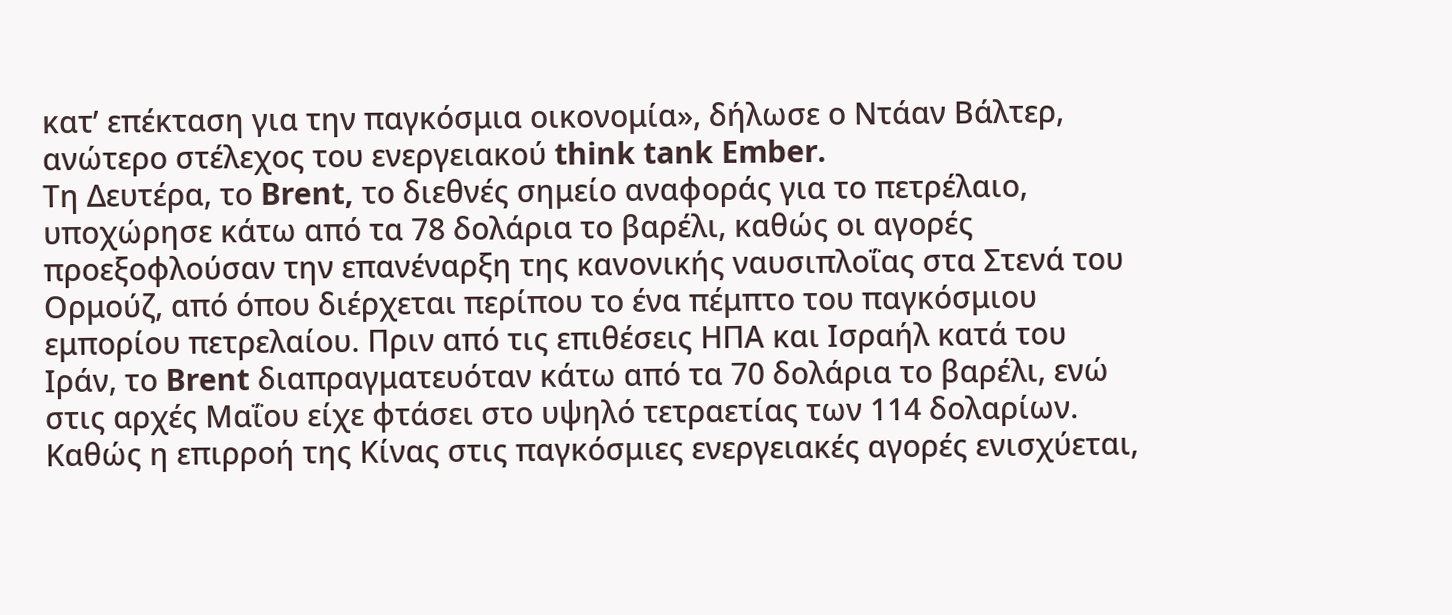κατ’ επέκταση για την παγκόσμια οικονομία», δήλωσε ο Ντάαν Βάλτερ, ανώτερο στέλεχος του ενεργειακού think tank Ember.
Τη Δευτέρα, το Brent, το διεθνές σημείο αναφοράς για το πετρέλαιο, υποχώρησε κάτω από τα 78 δολάρια το βαρέλι, καθώς οι αγορές προεξοφλούσαν την επανέναρξη της κανονικής ναυσιπλοΐας στα Στενά του Ορμούζ, από όπου διέρχεται περίπου το ένα πέμπτο του παγκόσμιου εμπορίου πετρελαίου. Πριν από τις επιθέσεις ΗΠΑ και Ισραήλ κατά του Ιράν, το Brent διαπραγματευόταν κάτω από τα 70 δολάρια το βαρέλι, ενώ στις αρχές Μαΐου είχε φτάσει στο υψηλό τετραετίας των 114 δολαρίων.
Καθώς η επιρροή της Κίνας στις παγκόσμιες ενεργειακές αγορές ενισχύεται,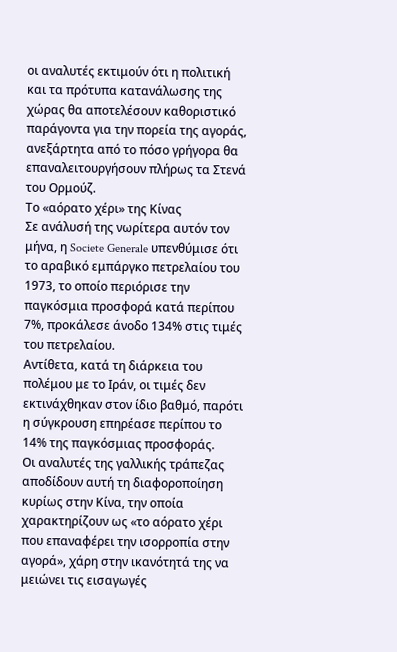οι αναλυτές εκτιμούν ότι η πολιτική και τα πρότυπα κατανάλωσης της χώρας θα αποτελέσουν καθοριστικό παράγοντα για την πορεία της αγοράς, ανεξάρτητα από το πόσο γρήγορα θα επαναλειτουργήσουν πλήρως τα Στενά του Ορμούζ.
Το «αόρατο χέρι» της Κίνας
Σε ανάλυσή της νωρίτερα αυτόν τον μήνα, η Societe Generale υπενθύμισε ότι το αραβικό εμπάργκο πετρελαίου του 1973, το οποίο περιόρισε την παγκόσμια προσφορά κατά περίπου 7%, προκάλεσε άνοδο 134% στις τιμές του πετρελαίου.
Αντίθετα, κατά τη διάρκεια του πολέμου με το Ιράν, οι τιμές δεν εκτινάχθηκαν στον ίδιο βαθμό, παρότι η σύγκρουση επηρέασε περίπου το 14% της παγκόσμιας προσφοράς.
Οι αναλυτές της γαλλικής τράπεζας αποδίδουν αυτή τη διαφοροποίηση κυρίως στην Κίνα, την οποία χαρακτηρίζουν ως «το αόρατο χέρι που επαναφέρει την ισορροπία στην αγορά», χάρη στην ικανότητά της να μειώνει τις εισαγωγές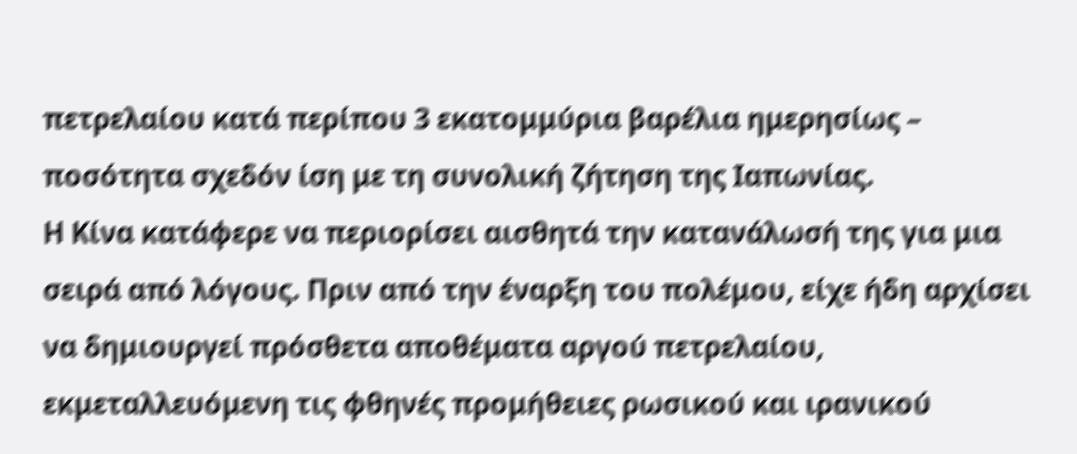πετρελαίου κατά περίπου 3 εκατομμύρια βαρέλια ημερησίως – ποσότητα σχεδόν ίση με τη συνολική ζήτηση της Ιαπωνίας.
Η Κίνα κατάφερε να περιορίσει αισθητά την κατανάλωσή της για μια σειρά από λόγους. Πριν από την έναρξη του πολέμου, είχε ήδη αρχίσει να δημιουργεί πρόσθετα αποθέματα αργού πετρελαίου, εκμεταλλευόμενη τις φθηνές προμήθειες ρωσικού και ιρανικού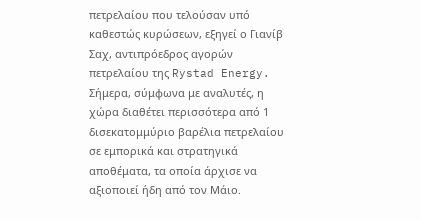πετρελαίου που τελούσαν υπό καθεστώς κυρώσεων, εξηγεί ο Γιανίβ Σαχ, αντιπρόεδρος αγορών πετρελαίου της Rystad Energy.
Σήμερα, σύμφωνα με αναλυτές, η χώρα διαθέτει περισσότερα από 1 δισεκατομμύριο βαρέλια πετρελαίου σε εμπορικά και στρατηγικά αποθέματα, τα οποία άρχισε να αξιοποιεί ήδη από τον Μάιο.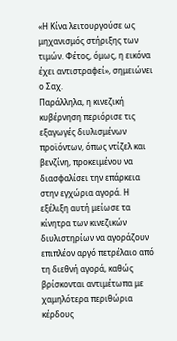«Η Κίνα λειτουργούσε ως μηχανισμός στήριξης των τιμών. Φέτος, όμως, η εικόνα έχει αντιστραφεί», σημειώνει ο Σαχ.
Παράλληλα, η κινεζική κυβέρνηση περιόρισε τις εξαγωγές διυλισμένων προϊόντων, όπως ντίζελ και βενζίνη, προκειμένου να διασφαλίσει την επάρκεια στην εγχώρια αγορά. Η εξέλιξη αυτή μείωσε τα κίνητρα των κινεζικών διυλιστηρίων να αγοράζουν επιπλέον αργό πετρέλαιο από τη διεθνή αγορά, καθώς βρίσκονται αντιμέτωπα με χαμηλότερα περιθώρια κέρδους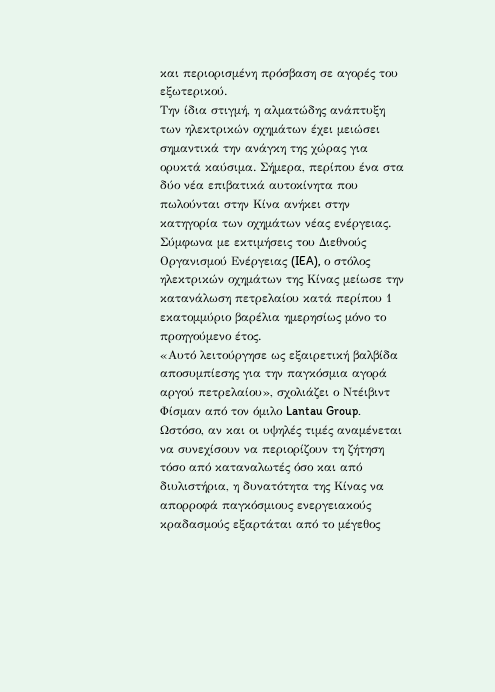και περιορισμένη πρόσβαση σε αγορές του εξωτερικού.
Την ίδια στιγμή, η αλματώδης ανάπτυξη των ηλεκτρικών οχημάτων έχει μειώσει σημαντικά την ανάγκη της χώρας για ορυκτά καύσιμα. Σήμερα, περίπου ένα στα δύο νέα επιβατικά αυτοκίνητα που πωλούνται στην Κίνα ανήκει στην κατηγορία των οχημάτων νέας ενέργειας.
Σύμφωνα με εκτιμήσεις του Διεθνούς Οργανισμού Ενέργειας (IEA), ο στόλος ηλεκτρικών οχημάτων της Κίνας μείωσε την κατανάλωση πετρελαίου κατά περίπου 1 εκατομμύριο βαρέλια ημερησίως μόνο το προηγούμενο έτος.
«Αυτό λειτούργησε ως εξαιρετική βαλβίδα αποσυμπίεσης για την παγκόσμια αγορά αργού πετρελαίου», σχολιάζει ο Ντέιβιντ Φίσμαν από τον όμιλο Lantau Group.
Ωστόσο, αν και οι υψηλές τιμές αναμένεται να συνεχίσουν να περιορίζουν τη ζήτηση τόσο από καταναλωτές όσο και από διυλιστήρια, η δυνατότητα της Κίνας να απορροφά παγκόσμιους ενεργειακούς κραδασμούς εξαρτάται από το μέγεθος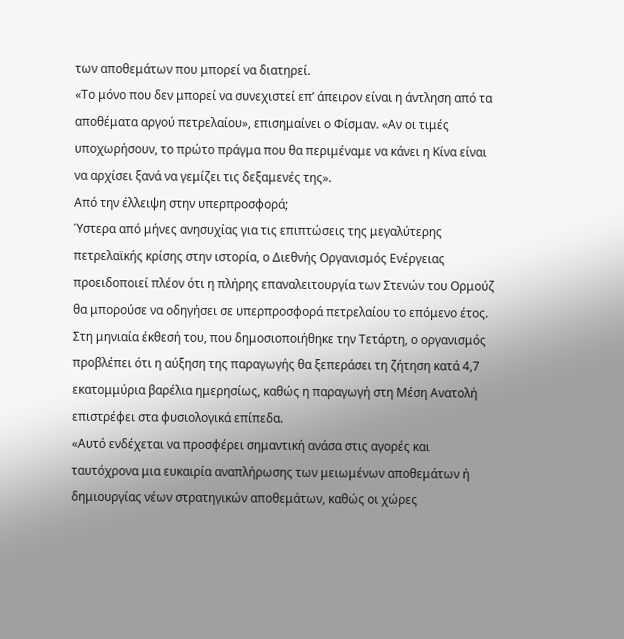των αποθεμάτων που μπορεί να διατηρεί.
«Το μόνο που δεν μπορεί να συνεχιστεί επ’ άπειρον είναι η άντληση από τα αποθέματα αργού πετρελαίου», επισημαίνει ο Φίσμαν. «Αν οι τιμές υποχωρήσουν, το πρώτο πράγμα που θα περιμέναμε να κάνει η Κίνα είναι να αρχίσει ξανά να γεμίζει τις δεξαμενές της».
Από την έλλειψη στην υπερπροσφορά;
Ύστερα από μήνες ανησυχίας για τις επιπτώσεις της μεγαλύτερης πετρελαϊκής κρίσης στην ιστορία, ο Διεθνής Οργανισμός Ενέργειας προειδοποιεί πλέον ότι η πλήρης επαναλειτουργία των Στενών του Ορμούζ θα μπορούσε να οδηγήσει σε υπερπροσφορά πετρελαίου το επόμενο έτος.
Στη μηνιαία έκθεσή του, που δημοσιοποιήθηκε την Τετάρτη, ο οργανισμός προβλέπει ότι η αύξηση της παραγωγής θα ξεπεράσει τη ζήτηση κατά 4,7 εκατομμύρια βαρέλια ημερησίως, καθώς η παραγωγή στη Μέση Ανατολή επιστρέφει στα φυσιολογικά επίπεδα.
«Αυτό ενδέχεται να προσφέρει σημαντική ανάσα στις αγορές και ταυτόχρονα μια ευκαιρία αναπλήρωσης των μειωμένων αποθεμάτων ή δημιουργίας νέων στρατηγικών αποθεμάτων, καθώς οι χώρες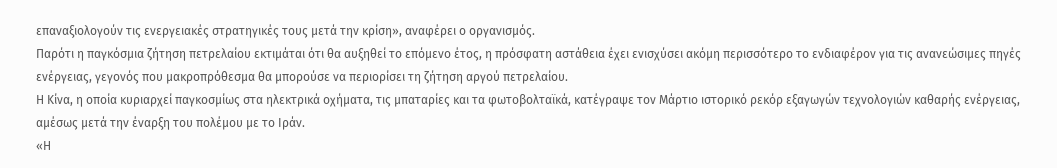επαναξιολογούν τις ενεργειακές στρατηγικές τους μετά την κρίση», αναφέρει ο οργανισμός.
Παρότι η παγκόσμια ζήτηση πετρελαίου εκτιμάται ότι θα αυξηθεί το επόμενο έτος, η πρόσφατη αστάθεια έχει ενισχύσει ακόμη περισσότερο το ενδιαφέρον για τις ανανεώσιμες πηγές ενέργειας, γεγονός που μακροπρόθεσμα θα μπορούσε να περιορίσει τη ζήτηση αργού πετρελαίου.
Η Κίνα, η οποία κυριαρχεί παγκοσμίως στα ηλεκτρικά οχήματα, τις μπαταρίες και τα φωτοβολταϊκά, κατέγραψε τον Μάρτιο ιστορικό ρεκόρ εξαγωγών τεχνολογιών καθαρής ενέργειας, αμέσως μετά την έναρξη του πολέμου με το Ιράν.
«Η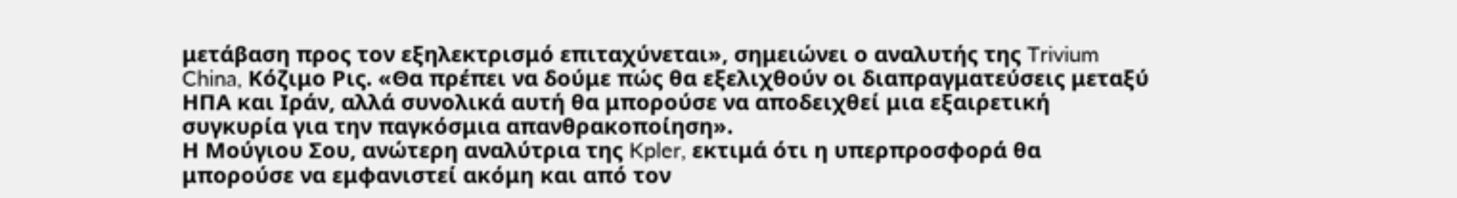μετάβαση προς τον εξηλεκτρισμό επιταχύνεται», σημειώνει ο αναλυτής της Trivium China, Κόζιμο Ρις. «Θα πρέπει να δούμε πώς θα εξελιχθούν οι διαπραγματεύσεις μεταξύ ΗΠΑ και Ιράν, αλλά συνολικά αυτή θα μπορούσε να αποδειχθεί μια εξαιρετική συγκυρία για την παγκόσμια απανθρακοποίηση».
Η Μούγιου Σου, ανώτερη αναλύτρια της Kpler, εκτιμά ότι η υπερπροσφορά θα μπορούσε να εμφανιστεί ακόμη και από τον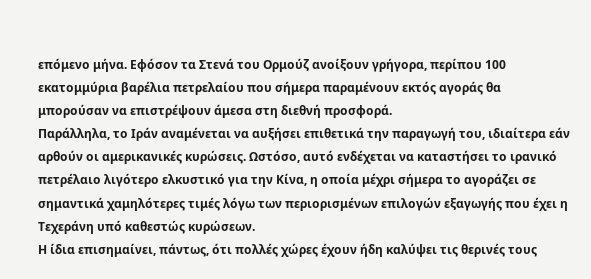επόμενο μήνα. Εφόσον τα Στενά του Ορμούζ ανοίξουν γρήγορα, περίπου 100 εκατομμύρια βαρέλια πετρελαίου που σήμερα παραμένουν εκτός αγοράς θα μπορούσαν να επιστρέψουν άμεσα στη διεθνή προσφορά.
Παράλληλα, το Ιράν αναμένεται να αυξήσει επιθετικά την παραγωγή του, ιδιαίτερα εάν αρθούν οι αμερικανικές κυρώσεις. Ωστόσο, αυτό ενδέχεται να καταστήσει το ιρανικό πετρέλαιο λιγότερο ελκυστικό για την Κίνα, η οποία μέχρι σήμερα το αγοράζει σε σημαντικά χαμηλότερες τιμές λόγω των περιορισμένων επιλογών εξαγωγής που έχει η Τεχεράνη υπό καθεστώς κυρώσεων.
Η ίδια επισημαίνει, πάντως, ότι πολλές χώρες έχουν ήδη καλύψει τις θερινές τους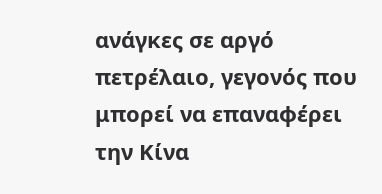ανάγκες σε αργό πετρέλαιο, γεγονός που μπορεί να επαναφέρει την Κίνα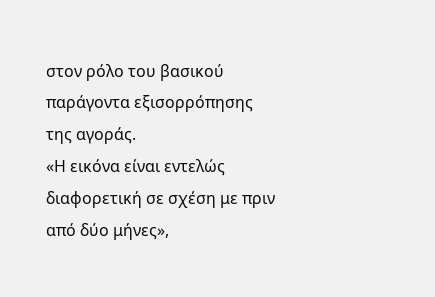στον ρόλο του βασικού παράγοντα εξισορρόπησης της αγοράς.
«Η εικόνα είναι εντελώς διαφορετική σε σχέση με πριν από δύο μήνες»,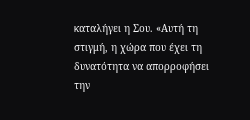καταλήγει η Σου. «Αυτή τη στιγμή, η χώρα που έχει τη δυνατότητα να απορροφήσει την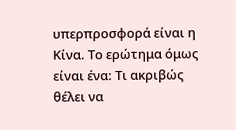υπερπροσφορά είναι η Κίνα. Το ερώτημα όμως είναι ένα: Τι ακριβώς θέλει να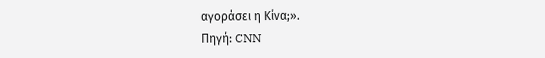αγοράσει η Κίνα;».
Πηγή: CNN